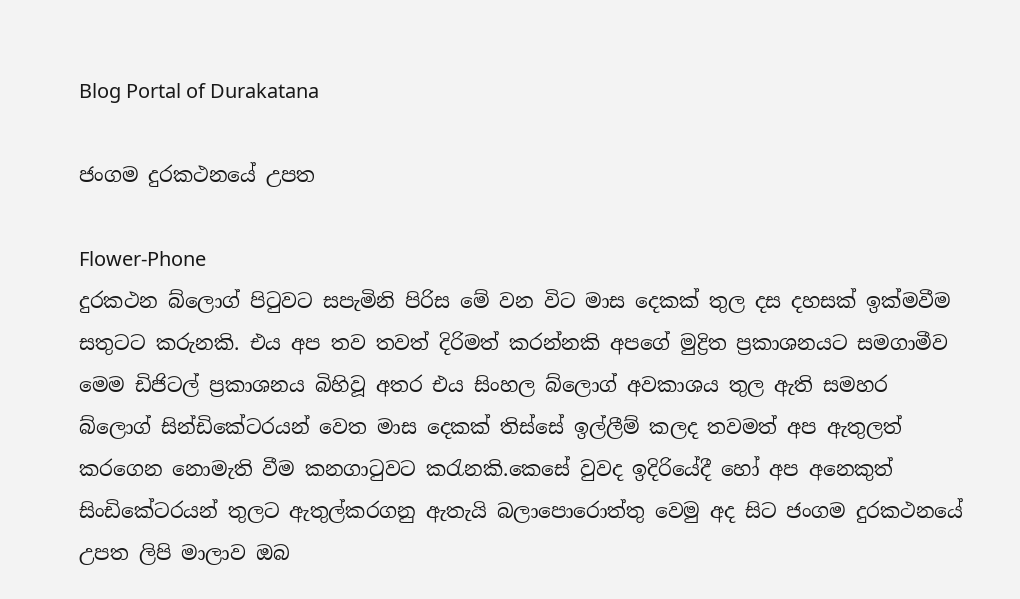Blog Portal of Durakatana

ජංගම දුරකථනයේ උපත

Flower-Phone
දුරකථන බ්ලොග් පිටුවට සපැමිනි පිරිස මේ වන විට මාස දෙකක් තුල දස දහසක් ඉක්මවීම සතුටට කරුනකි. එය අප තව තවත් දිරිමත් කරන්නකි අපගේ මුද්‍රිත ප්‍රකාශනයට සමගාමීව මෙම ඩිජිටල් ප්‍රකාශනය බිහිවූ අතර එය සිංහල බ්ලොග් අවකාශය තුල ඇති සමහර බ්ලොග් සින්ඩිකේටරයන් වෙත මාස දෙකක් තිස්සේ ඉල්ලීම් කලද තවමත් අප ඇතුලත් කරගෙන නොමැති වීම කනගාටුවට කරැනකි.කෙසේ වුවද ඉදිරියේදී හෝ අප අනෙකුත් සිංඩිකේටරයන් තුලට ඇතුල්කරගනු ඇතැයි බලාපොරොත්තු වෙමු අද සිට ජංගම දුරකථනයේ උපත ලිපි මාලාව ඔබ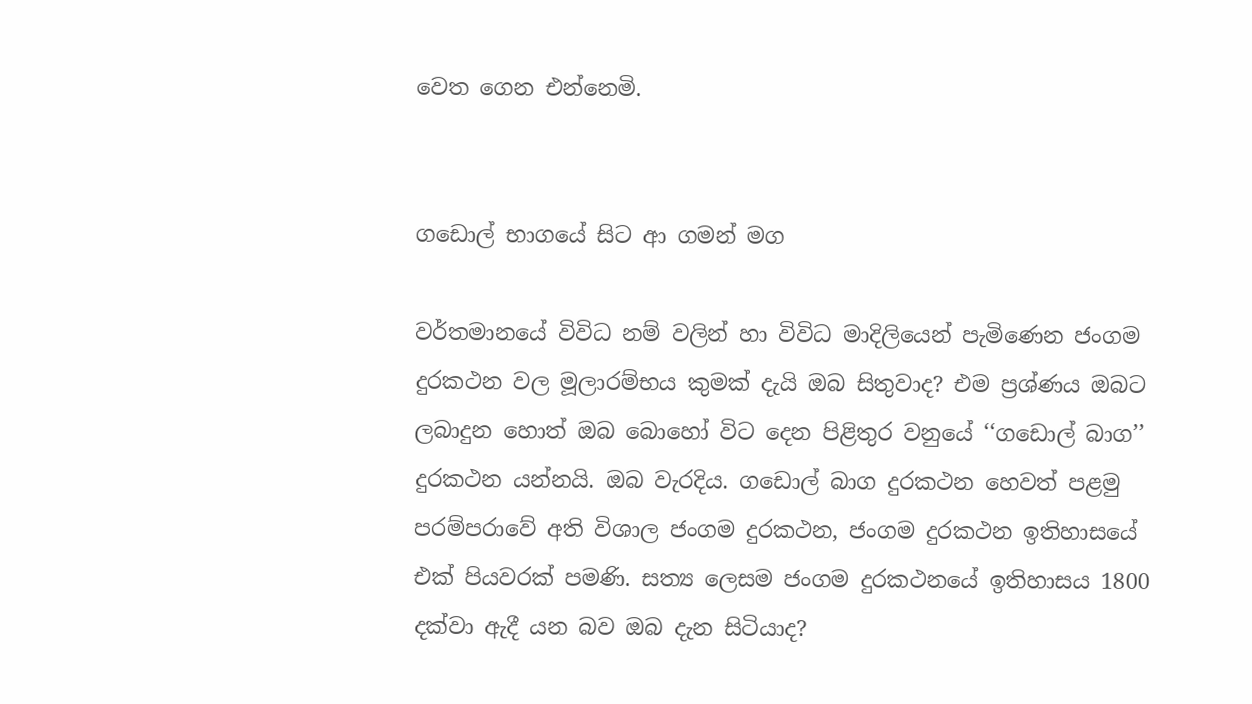වෙත ගෙන එන්නෙමි.


ගඩොල් භාගයේ සිට ආ ගමන් මග

වර්තමානයේ විවිධ නම් වලින් හා විවිධ මාදිලියෙන් පැමිණෙන ජංගම දුරකථන වල මූලාරම්භය කුමක් දැයි ඔබ සිතුවාද? එම ප්‍රශ්ණය ඔබට ලබාදුන හොත් ඔබ බොහෝ විට දෙන පිළිතුර වනුයේ ‘‘ගඩොල් බාග’’ දුරකථන යන්නයි. ඔබ වැරදිය. ගඩොල් බාග දුරකථන හෙවත් පළමු පරම්පරාවේ අති විශාල ජංගම දුරකථන, ජංගම දුරකථන ඉතිහාසයේ එක් පියවරක් පමණි. සත්‍ය ලෙසම ජංගම දුරකථනයේ ඉතිහාසය 1800 දක්වා ඇදී යන බව ඔබ දැන සිටියාද?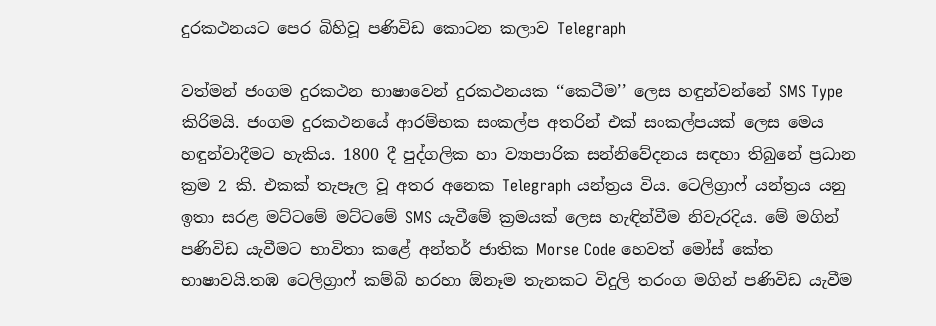දුරකථනයට පෙර බිහිවූ පණිවිඩ කොටන කලාව Telegraph

වත්මන් ජංගම දුරකථන භාෂාවෙන් දුරකථනයක ‘‘කෙටීම’’ ලෙස හඳුන්වන්නේ SMS Type කිරිමයි. ජංගම දුරකථනයේ ආරම්භක සංකල්ප අතරින් එක් සංකල්පයක් ලෙස මෙය හඳුන්වාදීමට හැකිය. 1800 දී පුද්ගලික හා ව්‍යාපාරික සන්නිවේදනය සඳහා තිබුනේ ප්‍රධාන ක්‍රම 2 කි. එකක් තැපෑල වූ අතර අනෙක Telegraph යන්ත්‍රය විය. ටෙලිග්‍රාෆ් යන්ත්‍රය යනු ඉතා සරළ මට්ටමේ මට්ටමේ SMS යැවීමේ ක්‍රමයක් ලෙස හැඳින්වීම නිවැරදිය. මේ මගින් පණිවිඩ යැවීමට භාවිතා කළේ අන්තර් ජාතික Morse Code හෙවත් මෝස් කේත භාෂාවයි.තඹ ටෙලිග්‍රාෆ් කම්බි හරහා ඕනෑම තැනකට විදුලි තරංග මගින් පණිවිඩ යැවීම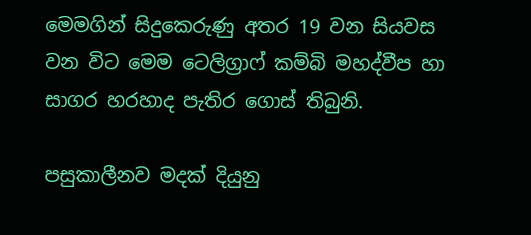මෙමගින් සිදුකෙරුණු අතර 19 වන සියවස වන විට මෙම ටෙලිග්‍රාෆ් කම්බි මහද්වීප හා සාගර හරහාද පැතිර ගොස් තිබුනි.

පසුකාලීනව මදක් දියුනු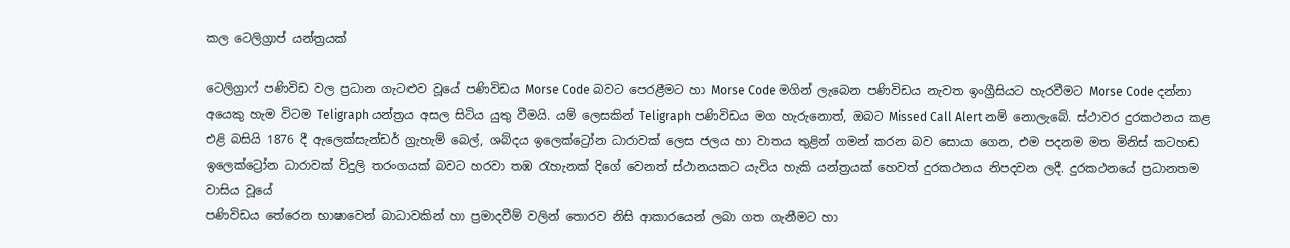කල ටෙලිග්‍රාප් යන්ත්‍රයක්

ටෙලිග්‍රාෆ් පණිවිඩ වල ප්‍රධාන ගැටළුව වූයේ පණිවිඩය Morse Code බවට පෙරළීමට හා Morse Code මගින් ලැබෙන පණිවිඩය නැවත ඉංග්‍රීසියට හැරවීමට Morse Code දන්නා අයෙකු හැම විටම Teligraph යන්ත්‍රය අසල සිටිය යුතු වීමයි. යම් ලෙසකින් Teligraph පණිවිඩය මග හැරුනොත්, ඔබට Missed Call Alert නම් නොලැබේ. ස්ථාවර දුරකථනය කළ එළි බසියි 1876 දී ඇලෙක්සැන්ඩර් ග්‍රැහැම් බෙල්, ශබ්දය ඉලෙක්ට්‍රෝන ධාරාවක් ලෙස ජලය හා වාතය තුළින් ගමන් කරන බව සොයා ගෙන, එම පදනම මත මිනිස් කටහඬ ඉලෙක්ට්‍රෝන ධාරාවක් විදුලි තරංගයක් බවට හරවා තඹ රැහැනක් දිගේ වෙනත් ස්ථානයකට යැවිය හැකි යන්ත්‍රයක් හෙවත් දුරකථනය නිපදවන ලදී. දුරකථනයේ ප්‍රධානතම වාසිය වූයේ
පණිවිඩය තේරෙන භාෂාවෙන් බාධාවකින් හා ප්‍රමාදවීම් වලින් තොරව නිසි ආකාරයෙන් ලබා ගත ගැනීමට හා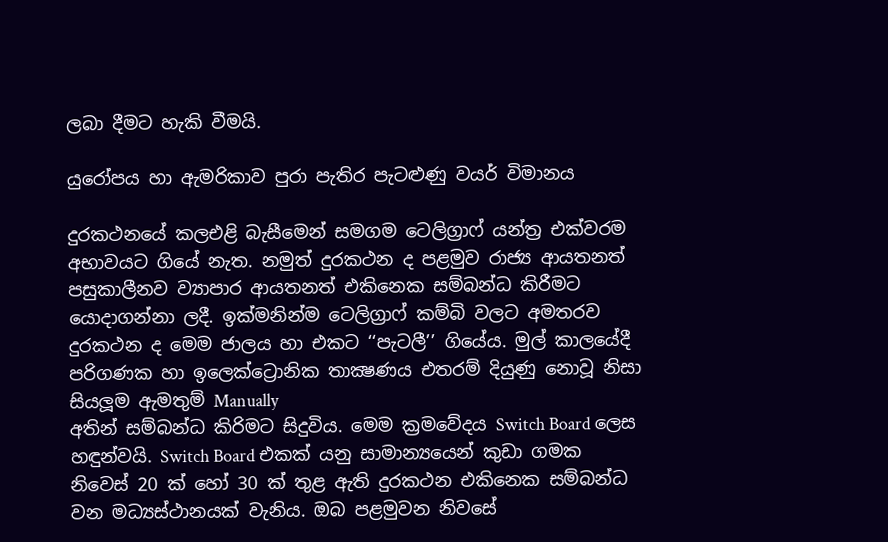ලබා දීමට හැකි වීමයි.

යුරෝපය හා ඇමරිකාව පුරා පැතිර පැටළුණු වයර් විමානය

දුරකථනයේ කලඑළි බැසීමෙන් සමගම ටෙලිග්‍රාෆ් යන්ත්‍ර එක්වරම අභාවයට ගියේ නැත. නමුත් දුරකථන ද පළමුව රාජ්‍ය ආයතනත් පසුකාලීනව ව්‍යාපාර ආයතනත් එකිනෙක සම්බන්ධ කිරීමට යොදාගන්නා ලදී. ඉක්මනින්ම ටෙලිග්‍රාෆ් කම්බි වලට අමතරව දුරකථන ද මෙම ජාලය හා එකට ‘‘පැටලී’’ ගියේය. මුල් කාලයේදී පරිගණක හා ඉලෙක්ට්‍රොනික තාක්‍ෂණය එතරම් දියුණු නොවූ නිසා සියලූම ඇමතුම් Manually
අතින් සම්බන්ධ කිරිමට සිදුවිය. මෙම ක්‍රමවේදය Switch Board ලෙස හඳුන්වයි. Switch Board එකක් යනු සාමාන්‍යයෙන් කුඩා ගමක නිවෙස් 20 ක් හෝ 30 ක් තුළ ඇති දුරකථන එකිනෙක සම්බන්ධ වන මධ්‍යස්ථානයක් වැනිය. ඔබ පළමුවන නිවසේ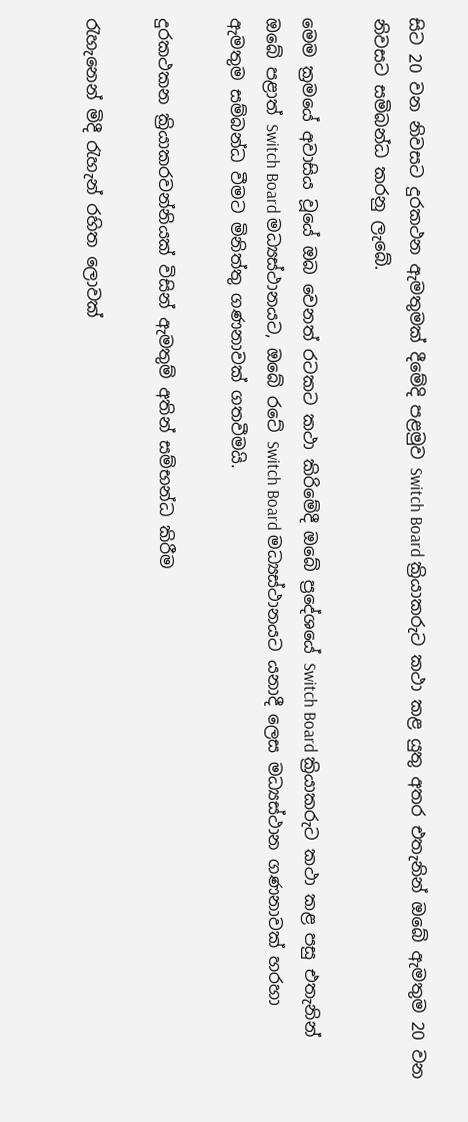සිට 20 වන නිවසට දුරකථන ඇමතුමක් දීමේදි පළමුව Switch Board ක්‍රියාකරුට කථා කළ යුතු අතර එතැනින් ඔබේ ඇමතුම 20 වන නිවසට සමිබන්ධ කරනු ලැබේ.

මෙම ක්‍රමයේ අවාසිය වූයේ ඔබ වෙනත් රටකට කථා කිරිමේදී ඔබේ ප්‍රදේශයේ Switch Board ක්‍රියාකරුට කථා කළ පසු එතැනින් ඔබේ පළාත් Switch Board මධ්‍යස්ථානයට, ඔබේ රටේ Switch Board මධ්‍යස්ථානයට යනාදී ලෙස මධ්‍යස්ථාන ගණනාවක් හරහා ඇමතුම සම්බන්ධ වීමට මිනිත්තු ගණනාවක් ගතවීමයි.

දුරකථකන ක්‍රියාකරවන්නියක් විසින් ඇමතුම් අතින් සම්භන්ධ කිරීම

රැහැනෙන් මිදී රැහැන් රහිත ලොවක්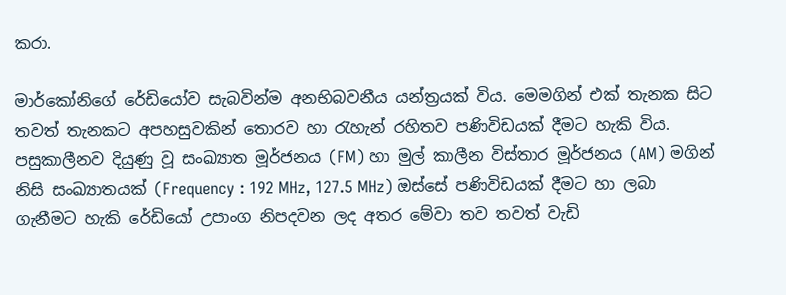කරා.

මාර්කෝනිගේ රේඩියෝව සැබවින්ම අනභිබවනීය යන්ත්‍රයක් විය. මෙමගින් එක් තැනක සිට තවත් තැනකට අපහසුවකින් තොරව හා රැහැන් රහිතව පණිවිඩයක් දීමට හැකි විය. පසුකාලීනව දියුණු වූ සංඛ්‍යාත මූර්ජනය (FM) හා මුල් කාලීන විස්තාර මූර්ජනය (AM) මගින් නිසි සංඛ්‍යාතයක් (Frequency : 192 MHz, 127.5 MHz) ඔස්සේ පණිවිඩයක් දීමට හා ලබා ගැනීමට හැකි රේඩියෝ උපාංග නිපදවන ලද අතර මේවා තව තවත් වැඩි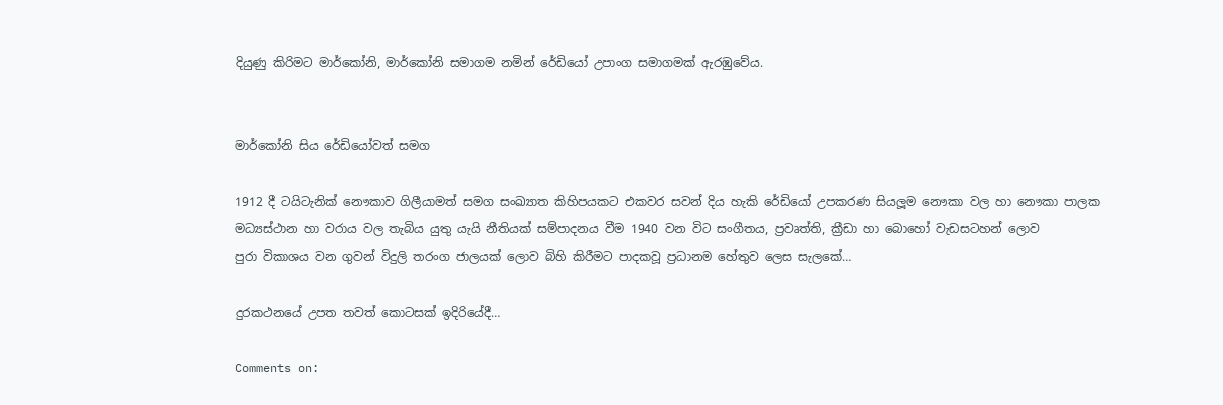දියුණු කිරිමට මාර්කෝනි, මාර්කෝනි සමාගම නමින් රේඩියෝ උපාංග සමාගමක් ඇරඹුවේය.


මාර්කෝනි සිය රේඩියෝවත් සමග

1912 දී ටයිටැනික් නෞකාව ගිලීයාමත් සමග සංඛ්‍යාත කිහිපයකට එකවර සවන් දිය හැකි රේඩියෝ උපකරණ සියලූම නෞකා වල හා නෞකා පාලක මධ්‍යස්ථාන හා වරාය වල තැබිය යුතු යැයි නීතියක් සම්පාදනය වීම 1940 වන විට සංගීතය, ප්‍රවෘත්ති, ක්‍රීඩා හා බොහෝ වැඩසටහන් ලොව
පුරා විකාශය වන ගුවන් විදුලි තරංග ජාලයක් ලොව බිහි කිරීමට පාදකවූ ප්‍රධානම හේතුව ලෙස සැලකේ…

දුරකථනයේ උපත තවත් කොටසක් ඉදිරියේදී…

Comments on: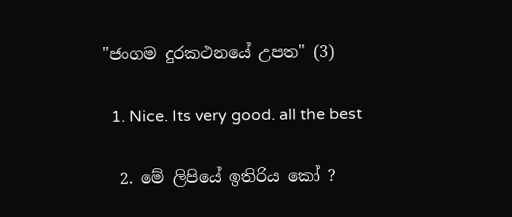"ජංගම දුරකථනයේ උපත" (3)

  1. Nice. Its very good. all the best

  2. මේ ලිපියේ ඉතිරිය කෝ ?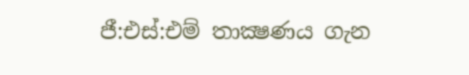ජී:එස්:එම් තාක්‍ෂණය ගැන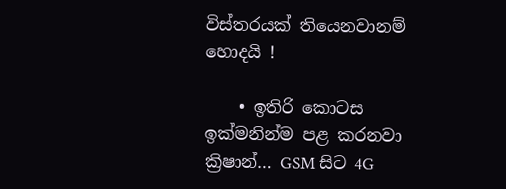විස්තරයක් තියෙනවානම් හොදයි !

    • ඉතිරි කොටස ඉක්මනින්ම පළ කරනවා ක්‍රිෂාන්… GSM සිට 4G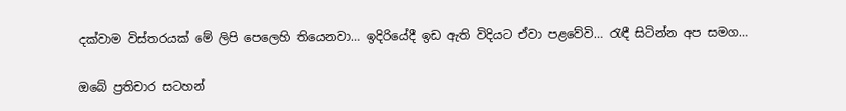දක්වාම විස්තරයක් මේ ලිපි පෙලෙහි තියෙනවා… ඉදිරියේදී ඉඩ ඇති විදියට ඒවා පළවේවි… රැඳී සිටින්න අප සමග…

ඔබේ ප්‍රතිචාර සටහන්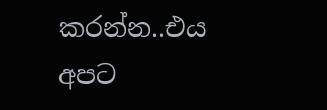කරන්න..එය අපට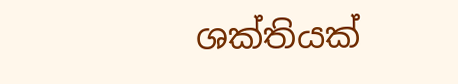ශක්තියක්